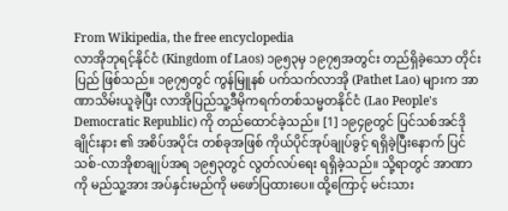From Wikipedia, the free encyclopedia
လာအိုဘုရင့်နိုင်ငံ (Kingdom of Laos) ၁၉၅၃မှ ၁၉၇၅အတွင်း တည်ရှိခဲ့သော တိုင်းပြည် ဖြစ်သည်။ ၁၉၇၅တွင် ကွန်မြူနစ် ပက်သက်လာအို (Pathet Lao) များက အာဏာသိမ်းယူခဲ့ပြီး လာအိုပြည်သူ့ဒီမိုကရက်တစ်သမ္မတနိုင်ငံ (Lao People's Democratic Republic) ကို တည်ထောင်ခဲ့သည်။ [1] ၁၉၄၉တွင် ပြင်သစ်အင်ဒိုချိုင်းနား ၏ အစိပ်အပိုင်း တစ်ခုအဖြစ် ကိုယ်ပိုင်အုပ်ချုပ်ခွင့် ရရှိခဲ့ပြီးနောက် ပြင်သစ်-လာအိုစာချုပ်အရ ၁၉၅၃တွင် လွတ်လပ်ရေး ရရှိခဲ့သည်။ သို့ရာတွင် အာဏာကို မည်သူ့အား အပ်နှင်းမည်ကို မဖော်ပြထားပေ။ ထို့ကြောင့် မင်းသား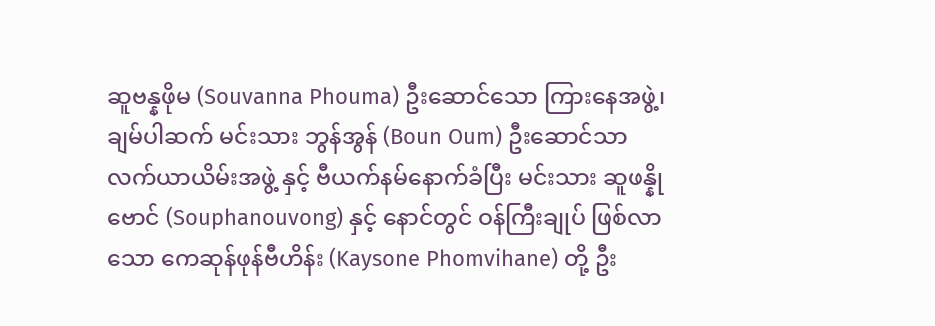ဆူဗန္နဖိုမ (Souvanna Phouma) ဦးဆောင်သော ကြားနေအဖွဲ့၊ ချမ်ပါဆက် မင်းသား ဘွန်အွန် (Boun Oum) ဦးဆောင်သာ လက်ယာယိမ်းအဖွဲ့ နှင့် ဗီယက်နမ်နောက်ခံပြီး မင်းသား ဆူဖန္နိုဗောင် (Souphanouvong) နှင့် နောင်တွင် ဝန်ကြီးချုပ် ဖြစ်လာသော ကေဆုန်ဖုန်ဗီဟိန်း (Kaysone Phomvihane) တို့ ဦး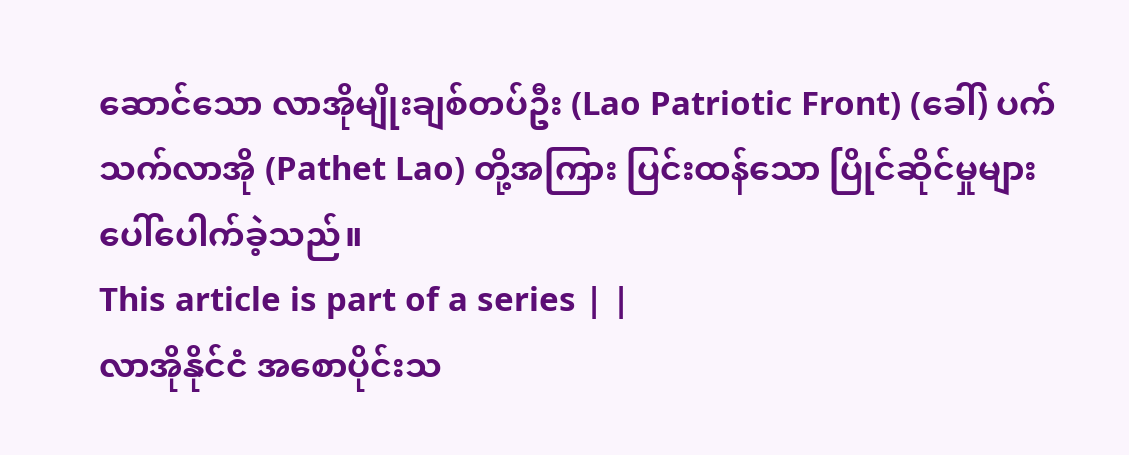ဆောင်သော လာအိုမျိုးချစ်တပ်ဦး (Lao Patriotic Front) (ခေါ်) ပက်သက်လာအို (Pathet Lao) တို့အကြား ပြင်းထန်သော ပြိုင်ဆိုင်မှုများ ပေါ်ပေါက်ခဲ့သည်။
This article is part of a series | |
လာအိုနိုင်ငံ အစောပိုင်းသ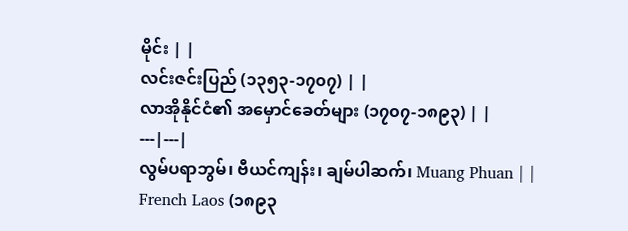မိုင်း | |
လင်းဇင်းပြည် (၁၃၅၃-၁၇၀၇) | |
လာအိုနိုင်ငံ၏ အမှောင်ခေတ်များ (၁၇၀၇-၁၈၉၃) | |
---|---|
လွမ်ပရာဘွမ်၊ ဗီယင်ကျန်း၊ ချမ်ပါဆက်၊ Muang Phuan | |
French Laos (၁၈၉၃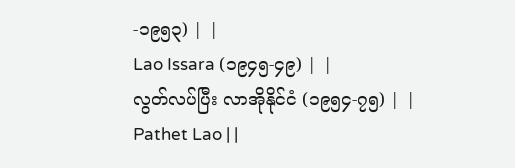-၁၉၅၃) | |
Lao Issara (၁၉၄၅-၄၉) | |
လွတ်လပ်ပြီး လာအိုနိုင်ငံ (၁၉၅၄-၇၅) | |
Pathet Lao | |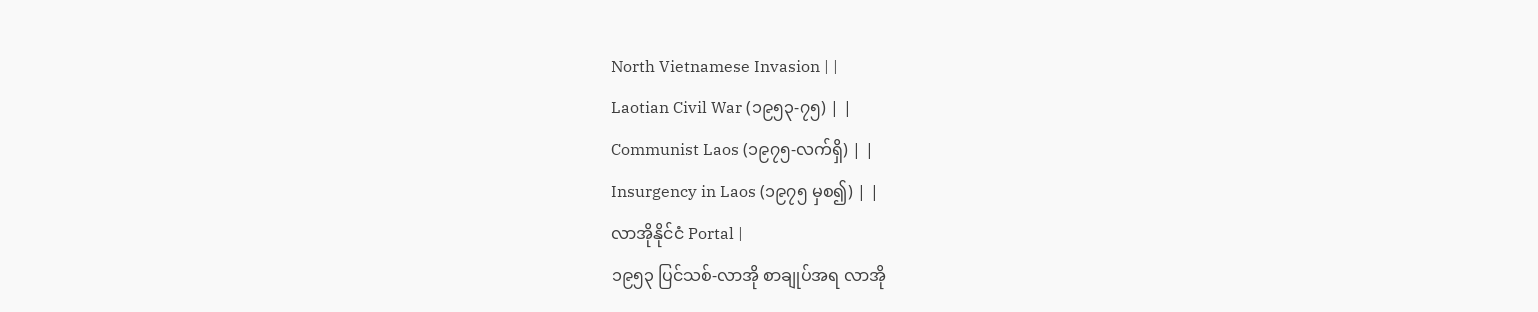North Vietnamese Invasion | |
Laotian Civil War (၁၉၅၃-၇၅) | |
Communist Laos (၁၉၇၅-လက်ရှိ) | |
Insurgency in Laos (၁၉၇၅ မှစ၍) | |
လာအိုနိုင်ငံ Portal |
၁၉၅၃ ပြင်သစ်-လာအို စာချုပ်အရ လာအို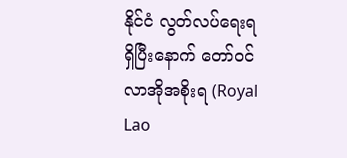နိုင်ငံ လွတ်လပ်ရေးရရှိပြီးနောက် တော်ဝင်လာအိုအစိုးရ (Royal Lao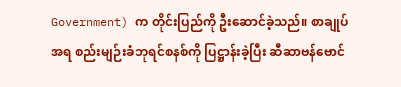Government) က တိုင်းပြည်ကို ဦးဆောင်ခဲ့သည်။ စာချုပ်အရ စည်းမျဉ်းခံဘုရင်စနစ်ကို ပြဋ္ဌာန်းခဲ့ပြီး ဆီဆာဗန်ဗောင်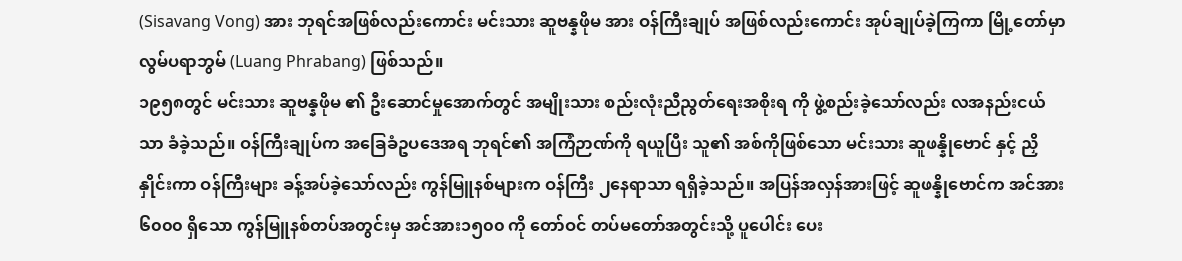(Sisavang Vong) အား ဘုရင်အဖြစ်လည်းကောင်း မင်းသား ဆူဗန္နဖိုမ အား ဝန်ကြီးချုပ် အဖြစ်လည်းကောင်း အုပ်ချုပ်ခဲ့ကြကာ မြို့တော်မှာ လွမ်ပရာဘွမ် (Luang Phrabang) ဖြစ်သည်။
၁၉၅၈တွင် မင်းသား ဆူဗန္နဖိုမ ၏ ဦးဆောင်မှုအောက်တွင် အမျိုးသား စည်းလုံးညီညွတ်ရေးအစိုးရ ကို ဖွဲ့စည်းခဲ့သော်လည်း လအနည်းငယ်သာ ခံခဲ့သည်။ ဝန်ကြီးချုပ်က အခြေခံဥပဒေအရ ဘုရင်၏ အကြံဉာဏ်ကို ရယူပြီး သူ၏ အစ်ကိုဖြစ်သော မင်းသား ဆူဖန္နိုဗောင် နှင့် ညှိနှိုင်းကာ ဝန်ကြီးများ ခန့်အပ်ခဲ့သော်လည်း ကွန်မြူနစ်များက ဝန်ကြီး ၂နေရာသာ ရရှိခဲ့သည်။ အပြန်အလှန်အားဖြင့် ဆူဖန္နိုဗောင်က အင်အား ၆၀၀၀ ရှိသော ကွန်မြူနစ်တပ်အတွင်းမှ အင်အား၁၅၀၀ ကို တော်ဝင် တပ်မတော်အတွင်းသို့ ပူပေါင်း ပေး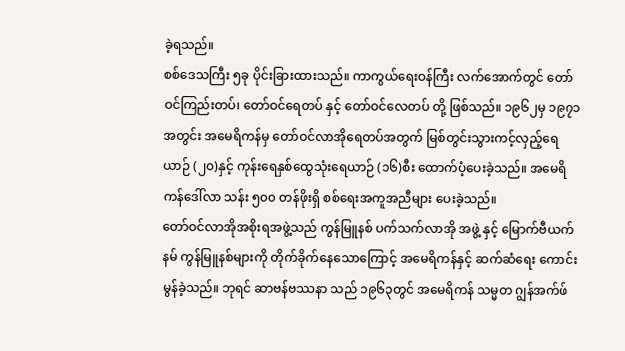ခဲ့ရသည်။
စစ်ဒေသကြီး ၅ခု ပိုင်းခြားထားသည်။ ကာကွယ်ရေးဝန်ကြီး လက်အောက်တွင် တော်ဝင်ကြည်းတပ်၊ တော်ဝင်ရေတပ် နှင့် တော်ဝင်လေတပ် တို့ ဖြစ်သည်။ ၁၉၆၂မှ ၁၉၇၁အတွင်း အမေရိကန်မှ တော်ဝင်လာအိုရေတပ်အတွက် မြစ်တွင်းသွားကင့်လှည့်ရေယာဉ် (၂၀)နှင့် ကုန်းရေနှစ်ထွေသုံးရေယာဉ် (၁၆)စီး ထောက်ပံ့ပေးခဲ့သည်။ အမေရိကန်ဒေါ်လာ သန်း ၅၀၀ တန်ဖိုးရှိ စစ်ရေးအကူအညီများ ပေးခဲ့သည်။
တော်ဝင်လာအိုအစိုးရအဖွဲ့သည် ကွန်မြူနစ် ပက်သက်လာအို အဖွဲ့ နှင့် မြောက်ဗီယက်နမ် ကွန်မြူနစ်များကို တိုက်ခိုက်နေသောကြောင့် အမေရိကန်နှင့် ဆက်ဆံရေး ကောင်းမွန်ခဲ့သည်။ ဘုရင် ဆာဗန်ဗဿနာ သည် ၁၉၆၃တွင် အမေရိကန် သမ္မတ ဂျွန်အက်ဖ်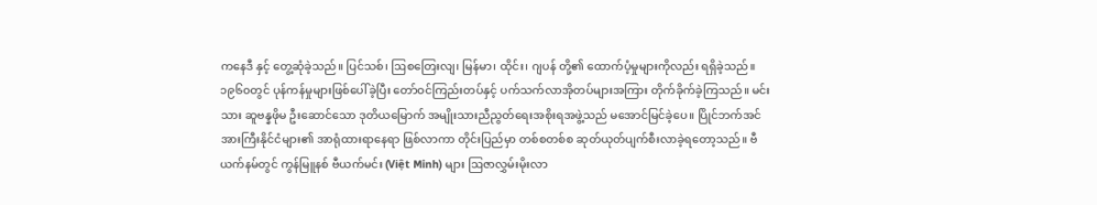ကနေဒီ နှင့် တွေ့ဆုံခဲ့သည်။ ပြင်သစ်၊ ဩစတြေးလျ၊ မြန်မာ၊ ထိုင်း၊ ဂျပန် တို့၏ ထောက်ပံ့မှုများကိုလည်း ရရှိခဲ့သည်။
၁၉၆၀တွင် ပုန်ကန်မှုများဖြစ်ပေါ်ခဲ့ပြီး တော်ဝင်ကြည်းတပ်နှင့် ပက်သက်လာအိုတပ်များအကြား တိုက်ခိုက်ခဲ့ကြသည်။ မင်းသား ဆူဗန္နဖိုမ ဦးဆောင်သော ဒုတိယမြောက် အမျိုးသားညီညွတ်ရေးအစိုးရအဖွဲ့သည် မအောင်မြင်ခဲ့ပေ။ ပြိုင်ဘက်အင်အားကြီးနိုင်ငံများ၏ အာရုံထားရာနေရာ ဖြစ်လာကာ တိုင်းပြည်မှာ တစ်စတစ်စ ဆုတ်ယုတ်ပျက်စီးလာခဲ့ရတော့သည်။ ဗီယက်နမ်တွင် ကွန်မြူနစ် ဗီယက်မင်း (Việt Minh) များ ဩဇာလွှမ်းမိုးလာ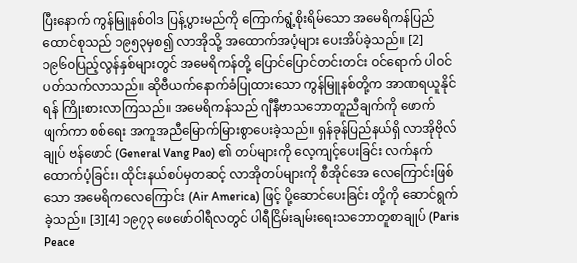ပြီးနောက် ကွန်မြူနစ်ဝါဒ ပြန့်ပွားမည်ကို ကြောက်ရွံ့စိုးရိမ်သော အမေရိကန်ပြည်ထောင်စုသည် ၁၉၅၃မှစ၍ လာအိုသို့ အထောက်အပံ့များ ပေးအိပ်ခဲ့သည်။ [2] ၁၉၆၀ပြည့်လွန်နှစ်များတွင် အမေရိကန်တို့ ပြောင်ပြောင်တင်းတင်း ဝင်ရောက် ပါဝင်ပတ်သက်လာသည်။ ဆိုဗီယက်နောက်ခံပြုထားသော ကွန်မြူနစ်တို့က အာဏရယူနိုင်ရန် ကြိုးစားလာကြသည်။ အမေရိကန်သည် ဂျီနီဗာသဘောတူညီချက်ကို ဖောက်ဖျက်ကာ စစ်ရေး အကူအညီမြောက်မြားစွာပေးခဲ့သည်။ ရှန်ခုန်ပြည်နယ်ရှိ လာအိုဗိုလ်ချုပ် ဗန်ဖောင် (General Vang Pao) ၏ တပ်များကို လေ့ကျင့်ပေးခြင်း လက်နက်ထောက်ပံ့ခြင်း၊ ထိုင်းနယ်စပ်မှတဆင့် လာအိုတပ်များကို စီအိုင်အေ လေကြောင်းဖြစ်သော အမေရိကလေကြောင်း (Air America) ဖြင့် ပို့ဆောင်ပေးခြင်း တို့ကို ဆောင်ရွက်ခဲ့သည်။ [3][4] ၁၉၇၃ ဖေဖော်ဝါရီလတွင် ပါရီငြိမ်းချမ်းရေးသဘောတူစာချုပ် (Paris Peace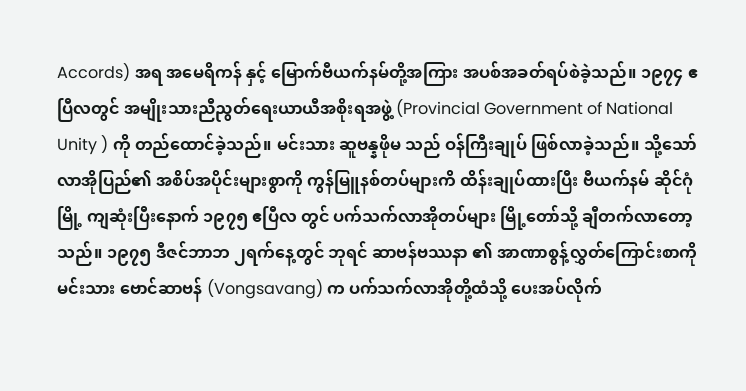Accords) အရ အမေရိကန် နှင့် မြောက်ဗီယက်နမ်တို့အကြား အပစ်အခတ်ရပ်စဲခဲ့သည်။ ၁၉၇၄ ဧပြီလတွင် အမျိုးသားညီညွတ်ရေးယာယီအစိုးရအဖွဲ့ (Provincial Government of National Unity ) ကို တည်ထောင်ခဲ့သည်။ မင်းသား ဆူဗန္နဖိုမ သည် ဝန်ကြီးချုပ် ဖြစ်လာခဲ့သည်။ သို့သော် လာအိုပြည်၏ အစိပ်အပိုင်းများစွာကို ကွန်မြူနစ်တပ်များကိ ထိန်းချုပ်ထားပြီး ဗီယက်နမ် ဆိုင်ဂုံမြို့ ကျဆုံးပြီးနောက် ၁၉၇၅ ဧပြီလ တွင် ပက်သက်လာအိုတပ်များ မြို့တော်သို့ ချီတက်လာတော့သည်။ ၁၉၇၅ ဒီဇင်ဘာဘ ၂ရက်နေ့တွင် ဘုရင် ဆာဗန်ဗဿနာ ၏ အာဏာစွန့်လွှတ်ကြောင်းစာကို မင်းသား ဗောင်ဆာဗန် (Vongsavang) က ပက်သက်လာအိုတို့ထံသို့ ပေးအပ်လိုက်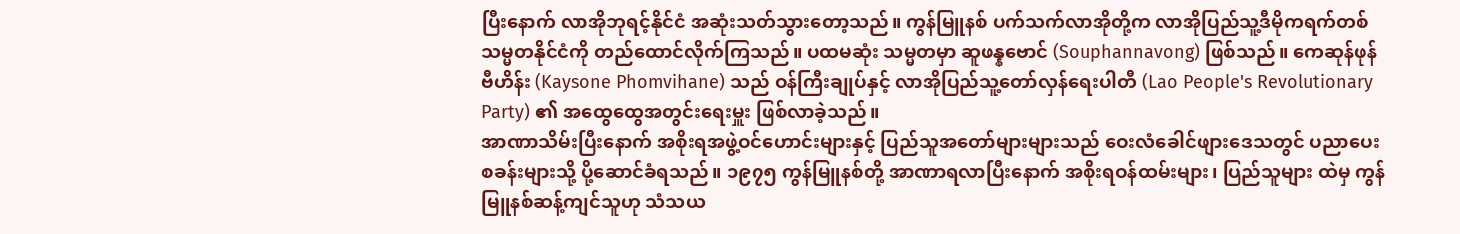ပြီးနောက် လာအိုဘုရင့်နိုင်ငံ အဆုံးသတ်သွားတော့သည်။ ကွန်မြူနစ် ပက်သက်လာအိုတို့က လာအိုပြည်သူ့ဒီမိုကရက်တစ်သမ္မတနိုင်ငံကို တည်ထောင်လိုက်ကြသည်။ ပထမဆုံး သမ္မတမှာ ဆူဖန္နဗောင် (Souphannavong) ဖြစ်သည်။ ကေဆုန်ဖုန်ဗီဟိန်း (Kaysone Phomvihane) သည် ဝန်ကြီးချုပ်နှင့် လာအိုပြည်သူ့တော်လှန်ရေးပါတီ (Lao People's Revolutionary Party) ၏ အထွေထွေအတွင်းရေးမှူး ဖြစ်လာခဲ့သည်။
အာဏာသိမ်းပြီးနောက် အစိုးရအဖွဲ့ဝင်ဟောင်းများနှင့် ပြည်သူအတော်များများသည် ဝေးလံခေါင်ဖျားဒေသတွင် ပညာပေးစခန်းများသို့ ပို့ဆောင်ခံရသည်။ ၁၉၇၅ ကွန်မြူနစ်တို့ အာဏာရလာပြီးနောက် အစိုးရဝန်ထမ်းများ၊ ပြည်သူများ ထဲမှ ကွန်မြူနစ်ဆန့်ကျင်သူဟု သံသယ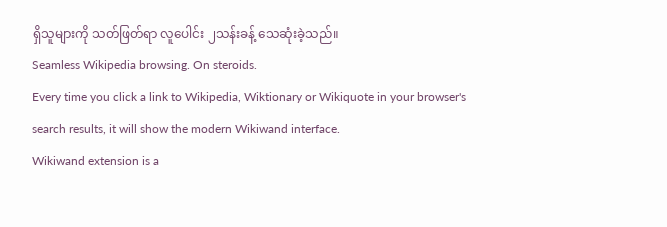ရှိသူများကို သတ်ဖြတ်ရာ လူပေါင်း ၂သန်းခန့် သေဆုံးခဲ့သည်။
Seamless Wikipedia browsing. On steroids.
Every time you click a link to Wikipedia, Wiktionary or Wikiquote in your browser's search results, it will show the modern Wikiwand interface.
Wikiwand extension is a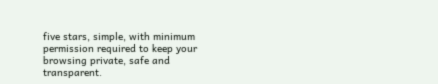five stars, simple, with minimum permission required to keep your browsing private, safe and transparent.